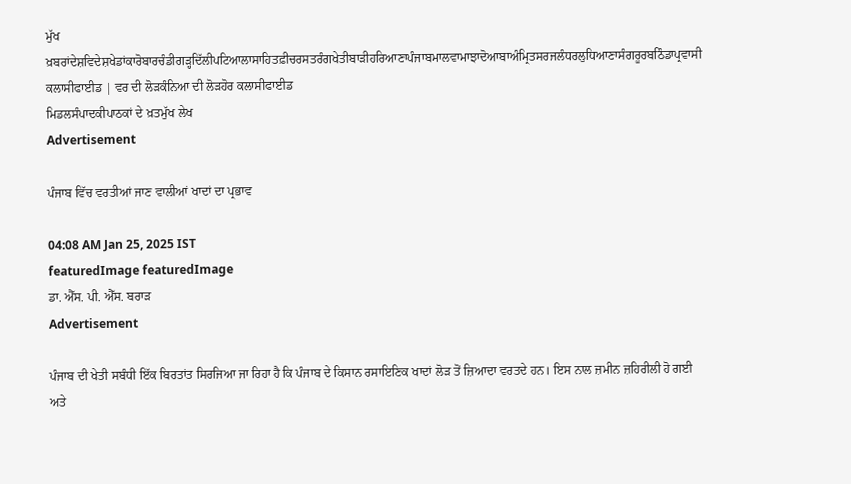ਮੁੱਖ ਖ਼ਬਰਾਂਦੇਸ਼ਵਿਦੇਸ਼ਖੇਡਾਂਕਾਰੋਬਾਰਚੰਡੀਗੜ੍ਹਦਿੱਲੀਪਟਿਆਲਾਸਾਹਿਤਫ਼ੀਚਰਸਤਰੰਗਖੇਤੀਬਾੜੀਹਰਿਆਣਾਪੰਜਾਬਮਾਲਵਾਮਾਝਾਦੋਆਬਾਅੰਮ੍ਰਿਤਸਰਜਲੰਧਰਲੁਧਿਆਣਾਸੰਗਰੂਰਬਠਿੰਡਾਪ੍ਰਵਾਸੀ
ਕਲਾਸੀਫਾਈਡ | ਵਰ ਦੀ ਲੋੜਕੰਨਿਆ ਦੀ ਲੋੜਹੋਰ ਕਲਾਸੀਫਾਈਡ
ਮਿਡਲਸੰਪਾਦਕੀਪਾਠਕਾਂ ਦੇ ਖ਼ਤਮੁੱਖ ਲੇਖ
Advertisement

ਪੰਜਾਬ ਵਿੱਚ ਵਰਤੀਆਂ ਜਾਣ ਵਾਲੀਆਂ ਖਾਦਾਂ ਦਾ ਪ੍ਰਭਾਵ

04:08 AM Jan 25, 2025 IST
featuredImage featuredImage
ਡਾ. ਐੱਸ. ਪੀ. ਐੱਸ. ਬਰਾੜ
Advertisement

ਪੰਜਾਬ ਦੀ ਖੇਤੀ ਸਬੰਧੀ ਇੱਕ ਬਿਰਤਾਂਤ ਸਿਰਜਿਆ ਜਾ ਰਿਹਾ ਹੈ ਕਿ ਪੰਜਾਬ ਦੇ ਕਿਸਾਨ ਰਸਾਇਣਿਕ ਖਾਦਾਂ ਲੋੜ ਤੋਂ ਜ਼ਿਆਦਾ ਵਰਤਦੇ ਹਨ। ਇਸ ਨਾਲ ਜ਼ਮੀਨ ਜ਼ਹਿਰੀਲੀ ਹੋ ਗਈ ਅਤੇ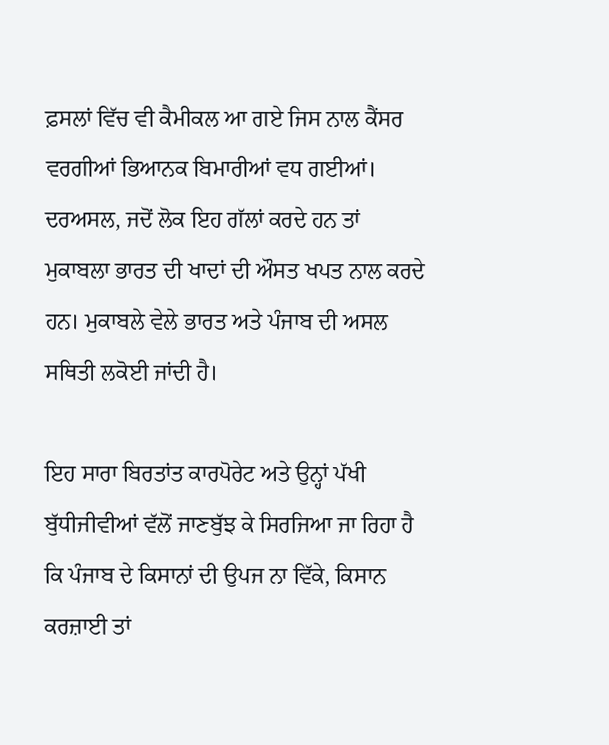ਫ਼ਸਲਾਂ ਵਿੱਚ ਵੀ ਕੈਮੀਕਲ ਆ ਗਏ ਜਿਸ ਨਾਲ ਕੈਂਸਰ ਵਰਗੀਆਂ ਭਿਆਨਕ ਬਿਮਾਰੀਆਂ ਵਧ ਗਈਆਂ। ਦਰਅਸਲ, ਜਦੋਂ ਲੋਕ ਇਹ ਗੱਲਾਂ ਕਰਦੇ ਹਨ ਤਾਂ ਮੁਕਾਬਲਾ ਭਾਰਤ ਦੀ ਖਾਦਾਂ ਦੀ ਔਸਤ ਖਪਤ ਨਾਲ ਕਰਦੇ ਹਨ। ਮੁਕਾਬਲੇ ਵੇਲੇ ਭਾਰਤ ਅਤੇ ਪੰਜਾਬ ਦੀ ਅਸਲ ਸਥਿਤੀ ਲਕੋਈ ਜਾਂਦੀ ਹੈ।

ਇਹ ਸਾਰਾ ਬਿਰਤਾਂਤ ਕਾਰਪੋਰੇਟ ਅਤੇ ਉਨ੍ਹਾਂ ਪੱਖੀ ਬੁੱਧੀਜੀਵੀਆਂ ਵੱਲੋਂ ਜਾਣਬੁੱਝ ਕੇ ਸਿਰਜਿਆ ਜਾ ਰਿਹਾ ਹੈ ਕਿ ਪੰਜਾਬ ਦੇ ਕਿਸਾਨਾਂ ਦੀ ਉਪਜ ਨਾ ਵਿੱਕੇ, ਕਿਸਾਨ ਕਰਜ਼ਾਈ ਤਾਂ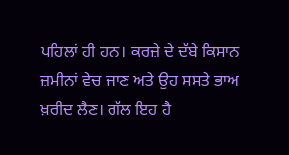ਪਹਿਲਾਂ ਹੀ ਹਨ। ਕਰਜ਼ੇ ਦੇ ਦੱਬੇ ਕਿਸਾਨ ਜ਼ਮੀਨਾਂ ਵੇਚ ਜਾਣ ਅਤੇ ਉਹ ਸਸਤੇ ਭਾਅ ਖ਼ਰੀਦ ਲੈਣ। ਗੱਲ ਇਹ ਹੈ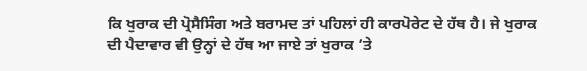ਕਿ ਖੁਰਾਕ ਦੀ ਪ੍ਰੋਸੈਸਿੰਗ ਅਤੇ ਬਰਾਮਦ ਤਾਂ ਪਹਿਲਾਂ ਹੀ ਕਾਰਪੋਰੇਟ ਦੇ ਹੱਥ ਹੈ। ਜੇ ਖੁਰਾਕ ਦੀ ਪੈਦਾਵਾਰ ਵੀ ਉਨ੍ਹਾਂ ਦੇ ਹੱਥ ਆ ਜਾਏ ਤਾਂ ਖੁਰਾਕ ’ਤੇ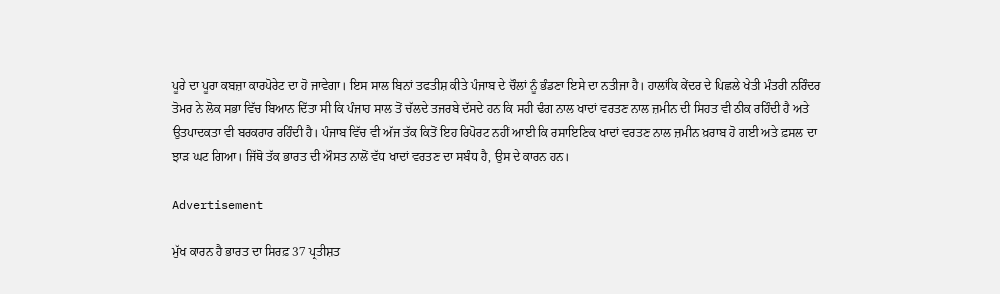ਪੂਰੇ ਦਾ ਪੂਰਾ ਕਬਜ਼ਾ ਕਾਰਪੋਰੇਟ ਦਾ ਹੋ ਜਾਵੇਗਾ। ਇਸ ਸਾਲ ਬਿਨਾਂ ਤਫਤੀਸ਼ ਕੀਤੇ ਪੰਜਾਬ ਦੇ ਚੌਲਾਂ ਨੂੰ ਭੰਡਣਾ ਇਸੇ ਦਾ ਨਤੀਜਾ ਹੈ। ਹਾਲਾਂਕਿ ਕੇਂਦਰ ਦੇ ਪਿਛਲੇ ਖੇਤੀ ਮੰਤਰੀ ਨਰਿੰਦਰ ਤੋਮਰ ਨੇ ਲੋਕ ਸਭਾ ਵਿੱਚ ਬਿਆਨ ਦਿੱਤਾ ਸੀ ਕਿ ਪੰਜਾਹ ਸਾਲ ਤੋਂ ਚੱਲਦੇ ਤਜਰਬੇ ਦੱਸਦੇ ਹਨ ਕਿ ਸਹੀ ਢੰਗ ਨਾਲ ਖਾਦਾਂ ਵਰਤਣ ਨਾਲ ਜ਼ਮੀਨ ਦੀ ਸਿਹਤ ਵੀ ਠੀਕ ਰਹਿੰਦੀ ਹੈ ਅਤੇ ਉਤਪਾਦਕਤਾ ਵੀ ਬਰਕਰਾਰ ਰਹਿੰਦੀ ਹੈ। ਪੰਜਾਬ ਵਿੱਚ ਵੀ ਅੱਜ ਤੱਕ ਕਿਤੋਂ ਇਹ ਰਿਪੋਰਟ ਨਹੀਂ ਆਈ ਕਿ ਰਸਾਇਣਿਕ ਖਾਦਾਂ ਵਰਤਣ ਨਾਲ ਜ਼ਮੀਨ ਖ਼ਰਾਬ ਹੋ ਗਈ ਅਤੇ ਫ਼ਸਲ ਦਾ ਝਾੜ ਘਟ ਗਿਆ। ਜਿੱਥੋ ਤੱਕ ਭਾਰਤ ਦੀ ਔਸਤ ਨਾਲੋਂ ਵੱਧ ਖਾਦਾਂ ਵਰਤਣ ਦਾ ਸਬੰਧ ਹੈ, ਉਸ ਦੇ ਕਾਰਨ ਹਨ।

Advertisement

ਮੁੱਖ ਕਾਰਨ ਹੈ ਭਾਰਤ ਦਾ ਸਿਰਫ਼ 37 ਪ੍ਰਤੀਸ਼ਤ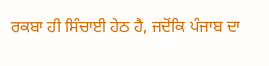ਰਕਬਾ ਹੀ ਸਿੰਚਾਈ ਹੇਠ ਹੈ, ਜਦੋਂਕਿ ਪੰਜਾਬ ਦਾ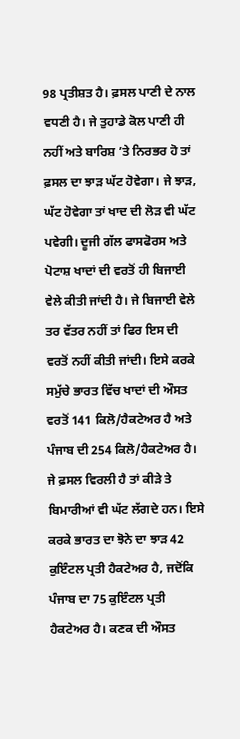98 ਪ੍ਰਤੀਸ਼ਤ ਹੈ। ਫ਼ਸਲ ਪਾਣੀ ਦੇ ਨਾਲ ਵਧਣੀ ਹੈ। ਜੇ ਤੁਹਾਡੇ ਕੋਲ ਪਾਣੀ ਹੀ ਨਹੀਂ ਅਤੇ ਬਾਰਿਸ਼ ’ਤੇ ਨਿਰਭਰ ਹੋ ਤਾਂ ਫ਼ਸਲ ਦਾ ਝਾੜ ਘੱਟ ਹੋਵੇਗਾ। ਜੇ ਝਾੜ, ਘੱਟ ਹੋਵੇਗਾ ਤਾਂ ਖਾਦ ਦੀ ਲੋੜ ਵੀ ਘੱਟ ਪਵੇਗੀ। ਦੂਜੀ ਗੱਲ ਫਾਸਫੋਰਸ ਅਤੇ ਪੋਟਾਸ਼ ਖਾਦਾਂ ਦੀ ਵਰਤੋਂ ਹੀ ਬਿਜਾਈ ਵੇਲੇ ਕੀਤੀ ਜਾਂਦੀ ਹੈ। ਜੇ ਬਿਜਾਈ ਵੇਲੇ ਤਰ ਵੱਤਰ ਨਹੀਂ ਤਾਂ ਫਿਰ ਇਸ ਦੀ ਵਰਤੋਂ ਨਹੀਂ ਕੀਤੀ ਜਾਂਦੀ। ਇਸੇ ਕਰਕੇ ਸਮੁੱਚੇ ਭਾਰਤ ਵਿੱਚ ਖਾਦਾਂ ਦੀ ਔਸਤ ਵਰਤੋਂ 141 ਕਿਲੋ/ਹੈਕਟੇਅਰ ਹੈ ਅਤੇ ਪੰਜਾਬ ਦੀ 254 ਕਿਲੋ/ਹੈਕਟੇਅਰ ਹੈ। ਜੇ ਫ਼ਸਲ ਵਿਰਲੀ ਹੈ ਤਾਂ ਕੀੜੇ ਤੇ ਬਿਮਾਰੀਆਂ ਵੀ ਘੱਟ ਲੱਗਦੇ ਹਨ। ਇਸੇ ਕਰਕੇ ਭਾਰਤ ਦਾ ਝੋਨੇ ਦਾ ਝਾੜ 42 ਕੁਇੰਟਲ ਪ੍ਰਤੀ ਹੈਕਟੇਅਰ ਹੈ, ਜਦੋਂਕਿ ਪੰਜਾਬ ਦਾ 75 ਕੁਇੰਟਲ ਪ੍ਰਤੀ ਹੈਕਟੇਅਰ ਹੈ। ਕਣਕ ਦੀ ਔਸਤ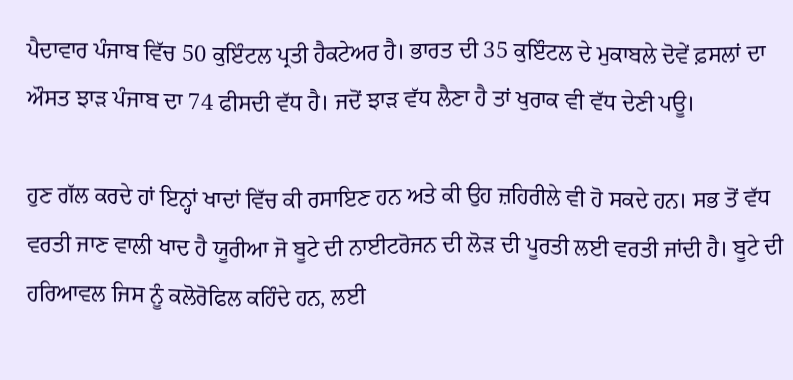ਪੈਦਾਵਾਰ ਪੰਜਾਬ ਵਿੱਚ 50 ਕੁਇੰਟਲ ਪ੍ਰਤੀ ਹੈਕਟੇਅਰ ਹੈ। ਭਾਰਤ ਦੀ 35 ਕੁਇੰਟਲ ਦੇ ਮੁਕਾਬਲੇ ਦੋਵੇਂ ਫ਼ਸਲਾਂ ਦਾ ਔਸਤ ਝਾੜ ਪੰਜਾਬ ਦਾ 74 ਫੀਸਦੀ ਵੱਧ ਹੈ। ਜਦੋਂ ਝਾੜ ਵੱਧ ਲੈਣਾ ਹੈ ਤਾਂ ਖੁਰਾਕ ਵੀ ਵੱਧ ਦੇਣੀ ਪਊ।

ਹੁਣ ਗੱਲ ਕਰਦੇ ਹਾਂ ਇਨ੍ਹਾਂ ਖਾਦਾਂ ਵਿੱਚ ਕੀ ਰਸਾਇਣ ਹਨ ਅਤੇ ਕੀ ਉਹ ਜ਼ਹਿਰੀਲੇ ਵੀ ਹੋ ਸਕਦੇ ਹਨ। ਸਭ ਤੋਂ ਵੱਧ ਵਰਤੀ ਜਾਣ ਵਾਲੀ ਖਾਦ ਹੈ ਯੂਰੀਆ ਜੋ ਬੂਟੇ ਦੀ ਨਾਈਟਰੋਜਨ ਦੀ ਲੋੜ ਦੀ ਪੂਰਤੀ ਲਈ ਵਰਤੀ ਜਾਂਦੀ ਹੈ। ਬੂਟੇ ਦੀ ਹਰਿਆਵਲ ਜਿਸ ਨੂੰ ਕਲੋਰੋਫਿਲ ਕਹਿੰਦੇ ਹਨ, ਲਈ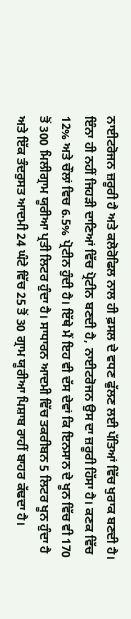ਨਾਈਟਰੋਜਨ ਜ਼ਰੂਰੀ ਹੈ ਅਤੇ ਕਲੋਰੋਫਿਲ ਨਾਲ ਹੀ ਫ਼ਸਲ ਦੇ ਵਧਣ ਫੁੱਲਣ ਲਈ ਪੱਤਿਆਂ ਵਿੱਚ ਖੁਰਾਕ ਬਣਦੀ ਹੈ। ਇੰਨਾ ਹੀ ਨਹੀਂ ਜਿਹੜੀ ਦਾਣਿਆਂ ਵਿੱਚ ਪ੍ਰੋਟੀਨ ਬਣਦੀ ਹੈ, ਨਾਈਟਰੋਜਨ ਉਸ ਦਾ ਜ਼ਰੂਰੀ ਹਿੱਸਾ ਹੈ। ਕਣਕ ਵਿੱਚ 12% ਅਤੇ ਚੌਲਾਂ ਵਿਚ 6.5% ਪ੍ਰੋਟੀਨ ਹੁੰਦੀ ਹੈ। ਇੱਥੇ ਮੈਂ ਇਹ ਵੀ ਦੱਸ ਦੇਵਾਂ ਕਿ ਇਨਸਾਨ ਦੇ ਖੂਨ ਵਿੱਚ ਵੀ 170 ਤੋਂ 300 ਮਿਲੀਗ੍ਰਾਮ ਯੂਰੀਆ ਪ੍ਰਤੀ ਲਿਟਰ ਹੁੰਦਾ ਹੈ। ਸਾਧਾਰਨ ਆਦਮੀ ਵਿੱਚ ਤਕਰੀਬਨ 5 ਲਿਟਰ ਖੂਨ ਹੁੰਦਾ ਹੈ ਅਤੇ ਇੱਕ ਤੰਦਰੁਸਤ ਆਦਮੀ 24 ਘੰਟੇ ਵਿੱਚ 25 ਤੋਂ 30 ਗ੍ਰਾਮ ਯੂਰੀਆ ਪਿਸ਼ਾਬ ਰਾਹੀਂ ਬਾਹਰ ਕੱਢਦਾ ਹੈ।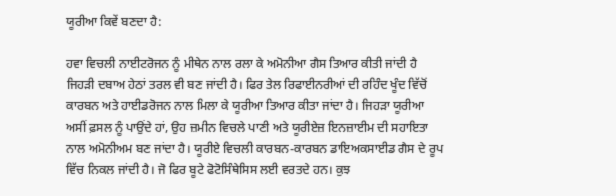ਯੂਰੀਆ ਕਿਵੇਂ ਬਣਦਾ ਹੈ:

ਹਵਾ ਵਿਚਲੀ ਨਾਈਟਰੋਜਨ ਨੂੰ ਮੀਥੇਨ ਨਾਲ ਰਲਾ ਕੇ ਅਮੋਨੀਆ ਗੈਸ ਤਿਆਰ ਕੀਤੀ ਜਾਂਦੀ ਹੈ ਜਿਹੜੀ ਦਬਾਅ ਹੇਠਾਂ ਤਰਲ ਵੀ ਬਣ ਜਾਂਦੀ ਹੈ। ਫਿਰ ਤੇਲ ਰਿਫਾਈਨਰੀਆਂ ਦੀ ਰਹਿੰਦ ਖੂੰਦ ਵਿੱਚੋਂ ਕਾਰਬਨ ਅਤੇ ਹਾਈਡਰੋਜਨ ਨਾਲ ਮਿਲਾ ਕੇ ਯੂਰੀਆ ਤਿਆਰ ਕੀਤਾ ਜਾਂਦਾ ਹੈ। ਜਿਹੜਾ ਯੂਰੀਆ ਅਸੀਂ ਫ਼ਸਲ ਨੂੰ ਪਾਉਂਦੇ ਹਾਂ, ਉਹ ਜ਼ਮੀਨ ਵਿਚਲੇ ਪਾਣੀ ਅਤੇ ਯੂਰੀਏਜ਼ ਇਨਜ਼ਾਈਮ ਦੀ ਸਹਾਇਤਾ ਨਾਲ ਅਮੋਨੀਅਮ ਬਣ ਜਾਂਦਾ ਹੈ। ਯੂਰੀਏ ਵਿਚਲੀ ਕਾਰਬਨ-ਕਾਰਬਨ ਡਾਇਅਕਸਾਈਡ ਗੈਸ ਦੇ ਰੂਪ ਵਿੱਚ ਨਿਕਲ ਜਾਂਦੀ ਹੈ। ਜੋ ਫਿਰ ਬੂਟੇ ਫੋਟੋਸਿੰਥੇਸਿਸ ਲਈ ਵਰਤਦੇ ਹਨ। ਕੁਝ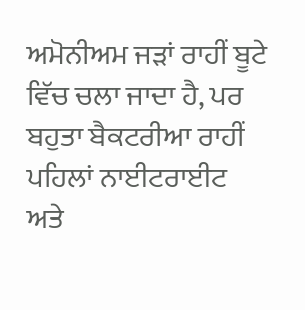ਅਮੋਨੀਅਮ ਜੜਾਂ ਰਾਹੀਂ ਬੂਟੇ ਵਿੱਚ ਚਲਾ ਜਾਦਾ ਹੈ, ਪਰ ਬਹੁਤਾ ਬੈਕਟਰੀਆ ਰਾਹੀਂ ਪਹਿਲਾਂ ਨਾਈਟਰਾਈਟ ਅਤੇ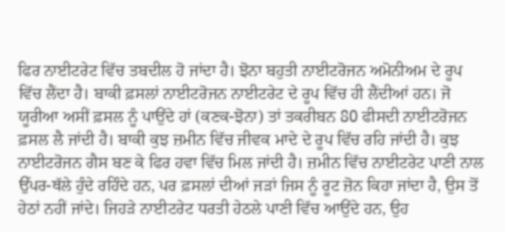ਫਿਰ ਨਾਈਟਰੇਟ ਵਿੱਚ ਤਬਦੀਲ ਹੋ ਜਾਂਦਾ ਹੈ। ਝੋਨਾ ਬਹੁਤੀ ਨਾਈਟਰੋਜਨ ਅਮੋਨੀਅਮ ਦੇ ਰੂਪ ਵਿੱਚ ਲੈਂਦਾ ਹੈ। ਬਾਕੀ ਫ਼ਸਲਾਂ ਨਾਈਟਰੋਜਨ ਨਾਈਟਰੇਟ ਦੇ ਰੂਪ ਵਿੱਚ ਹੀ ਲੈਂਦੀਆਂ ਹਨ। ਜੋ ਯੂਰੀਆ ਅਸੀਂ ਫ਼ਸਲ ਨੂੰ ਪਾਉਂਦੇ ਹਾਂ (ਕਣਕ-ਝੋਨਾ) ਤਾਂ ਤਕਰੀਬਨ 80 ਫੀਸਦੀ ਨਾਈਟਰੋਜਨ ਫ਼ਸਲ ਲੈ ਜਾਂਦੀ ਹੈ। ਬਾਕੀ ਕੁਝ ਜ਼ਮੀਨ ਵਿੱਚ ਜੀਵਕ ਮਾਦੇ ਦੇ ਰੂਪ ਵਿੱਚ ਰਹਿ ਜਾਂਦੀ ਹੈ। ਕੁਝ ਨਾਈਟਰੋਜਨ ਗੈਸ ਬਣ ਕੇ ਫਿਰ ਹਵਾ ਵਿੱਚ ਮਿਲ ਜਾਂਦੀ ਹੈ। ਜ਼ਮੀਨ ਵਿੱਚ ਨਾਈਟਰੇਟ ਪਾਣੀ ਨਾਲ ਉੱਪਰ-ਥੱਲੇ ਹੁੰਦੇ ਰਹਿੰਦੇ ਹਨ, ਪਰ ਫ਼ਸਲਾਂ ਦੀਆਂ ਜੜਾਂ ਜਿਸ ਨੂੰ ਰੂਟ ਜ਼ੋਨ ਕਿਹਾ ਜਾਂਦਾ ਹੈ, ਉਸ ਤੋਂ ਹੇਠਾਂ ਨਹੀਂ ਜਾਂਦੇ। ਜਿਹੜੇ ਨਾਈਟਰੇਟ ਧਰਤੀ ਹੇਠਲੇ ਪਾਣੀ ਵਿੱਚ ਆਉਂਦੇ ਹਨ, ਉਹ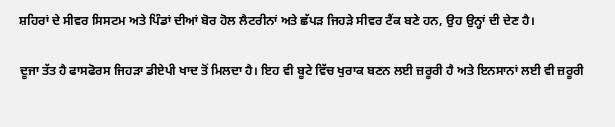ਸ਼ਹਿਰਾਂ ਦੇ ਸੀਵਰ ਸਿਸਟਮ ਅਤੇ ਪਿੰਡਾਂ ਦੀਆਂ ਬੋਰ ਹੋਲ ਲੈਟਰੀਨਾਂ ਅਤੇ ਛੱਪੜ ਜਿਹੜੇ ਸੀਵਰ ਟੈਂਕ ਬਣੇ ਹਨ, ਉਹ ਉਨ੍ਹਾਂ ਦੀ ਦੇਣ ਹੈ।

ਦੂਜਾ ਤੱਤ ਹੈ ਫਾਸਫੋਰਸ ਜਿਹੜਾ ਡੀਏਪੀ ਖਾਦ ਤੋਂ ਮਿਲਦਾ ਹੈ। ਇਹ ਵੀ ਬੂਟੇ ਵਿੱਚ ਖੁਰਾਕ ਬਣਨ ਲਈ ਜ਼ਰੂਰੀ ਹੈ ਅਤੇ ਇਨਸਾਨਾਂ ਲਈ ਵੀ ਜ਼ਰੂਰੀ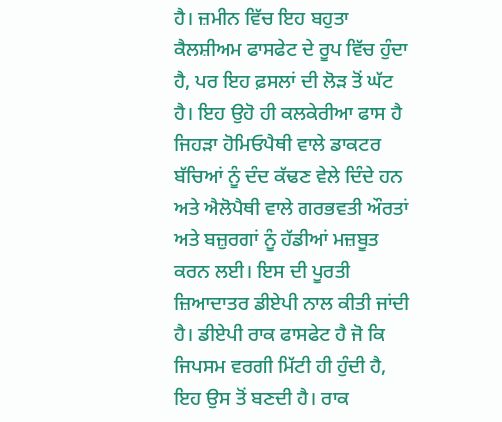ਹੈ। ਜ਼ਮੀਨ ਵਿੱਚ ਇਹ ਬਹੁਤਾ ਕੈਲਸ਼ੀਅਮ ਫਾਸਫੇਟ ਦੇ ਰੂਪ ਵਿੱਚ ਹੁੰਦਾ ਹੈ, ਪਰ ਇਹ ਫ਼ਸਲਾਂ ਦੀ ਲੋੜ ਤੋਂ ਘੱਟ ਹੈ। ਇਹ ਉਹੋ ਹੀ ਕਲਕੇਰੀਆ ਫਾਸ ਹੈ ਜਿਹੜਾ ਹੋਮਿਓਪੈਥੀ ਵਾਲੇ ਡਾਕਟਰ ਬੱਚਿਆਂ ਨੂੰ ਦੰਦ ਕੱਢਣ ਵੇਲੇ ਦਿੰਦੇ ਹਨ ਅਤੇ ਐਲੋਪੈਥੀ ਵਾਲੇ ਗਰਭਵਤੀ ਔਰਤਾਂ ਅਤੇ ਬਜ਼ੁਰਗਾਂ ਨੂੰ ਹੱਡੀਆਂ ਮਜ਼ਬੂਤ ਕਰਨ ਲਈ। ਇਸ ਦੀ ਪੂਰਤੀ ਜ਼ਿਆਦਾਤਰ ਡੀਏਪੀ ਨਾਲ ਕੀਤੀ ਜਾਂਦੀ ਹੈ। ਡੀਏਪੀ ਰਾਕ ਫਾਸਫੇਟ ਹੈ ਜੋ ਕਿ ਜਿਪਸਮ ਵਰਗੀ ਮਿੱਟੀ ਹੀ ਹੁੰਦੀ ਹੈ, ਇਹ ਉਸ ਤੋਂ ਬਣਦੀ ਹੈ। ਰਾਕ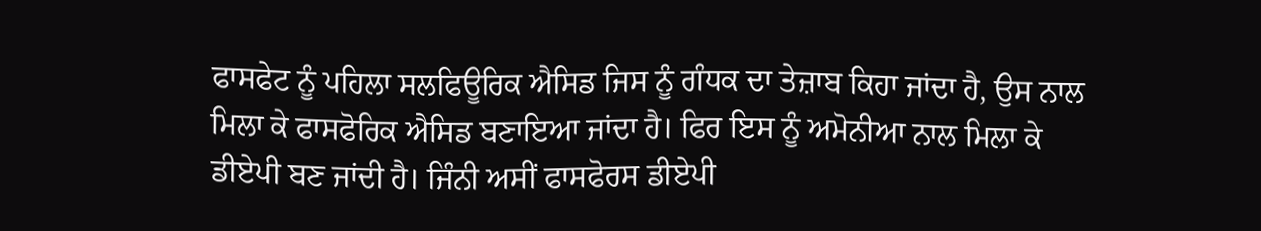ਫਾਸਫੇਟ ਨੂੰ ਪਹਿਲਾ ਸਲਫਿਊਰਿਕ ਐਸਿਡ ਜਿਸ ਨੂੰ ਗੰਧਕ ਦਾ ਤੇਜ਼ਾਬ ਕਿਹਾ ਜਾਂਦਾ ਹੈ, ਉਸ ਨਾਲ ਮਿਲਾ ਕੇ ਫਾਸਫੋਰਿਕ ਐਸਿਡ ਬਣਾਇਆ ਜਾਂਦਾ ਹੈ। ਫਿਰ ਇਸ ਨੂੰ ਅਮੋਨੀਆ ਨਾਲ ਮਿਲਾ ਕੇ ਡੀਏਪੀ ਬਣ ਜਾਂਦੀ ਹੈ। ਜਿੰਨੀ ਅਸੀਂ ਫਾਸਫੋਰਸ ਡੀਏਪੀ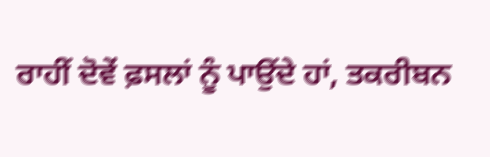ਰਾਹੀਂ ਦੋਵੇਂ ਫ਼ਸਲਾਂ ਨੂੰ ਪਾਉਂਦੇ ਹਾਂ, ਤਕਰੀਬਨ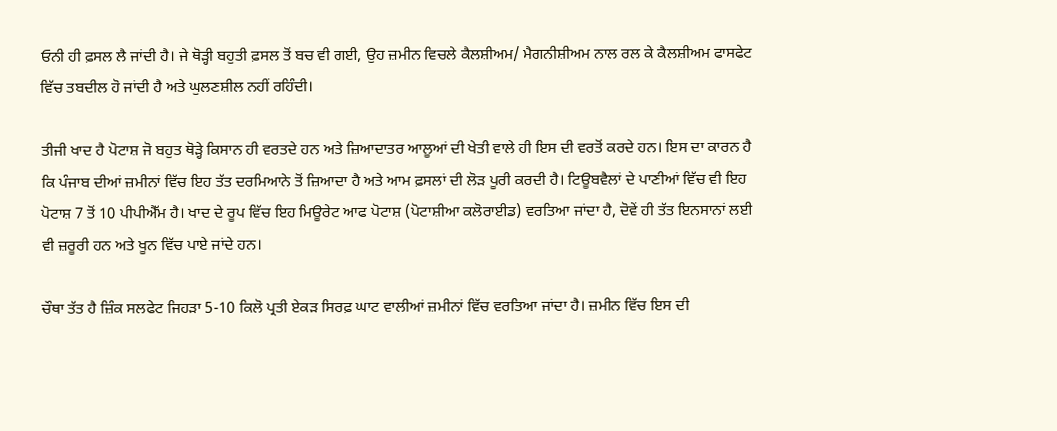ਓਨੀ ਹੀ ਫ਼ਸਲ ਲੈ ਜਾਂਦੀ ਹੈ। ਜੇ ਥੋੜ੍ਹੀ ਬਹੁਤੀ ਫ਼ਸਲ ਤੋਂ ਬਚ ਵੀ ਗਈ, ਉਹ ਜ਼ਮੀਨ ਵਿਚਲੇ ਕੈਲਸ਼ੀਅਮ/ ਮੈਗਨੀਸ਼ੀਅਮ ਨਾਲ ਰਲ ਕੇ ਕੈਲਸ਼ੀਅਮ ਫਾਸਫੇਟ ਵਿੱਚ ਤਬਦੀਲ ਹੋ ਜਾਂਦੀ ਹੈ ਅਤੇ ਘੁਲਣਸ਼ੀਲ ਨਹੀਂ ਰਹਿੰਦੀ।

ਤੀਜੀ ਖਾਦ ਹੈ ਪੋਟਾਸ਼ ਜੋ ਬਹੁਤ ਥੋੜ੍ਹੇ ਕਿਸਾਨ ਹੀ ਵਰਤਦੇ ਹਨ ਅਤੇ ਜ਼ਿਆਦਾਤਰ ਆਲੂਆਂ ਦੀ ਖੇਤੀ ਵਾਲੇ ਹੀ ਇਸ ਦੀ ਵਰਤੋਂ ਕਰਦੇ ਹਨ। ਇਸ ਦਾ ਕਾਰਨ ਹੈ ਕਿ ਪੰਜਾਬ ਦੀਆਂ ਜ਼ਮੀਨਾਂ ਵਿੱਚ ਇਹ ਤੱਤ ਦਰਮਿਆਨੇ ਤੋਂ ਜ਼ਿਆਦਾ ਹੈ ਅਤੇ ਆਮ ਫ਼ਸਲਾਂ ਦੀ ਲੋੜ ਪੂਰੀ ਕਰਦੀ ਹੈ। ਟਿਊਬਵੈਲਾਂ ਦੇ ਪਾਣੀਆਂ ਵਿੱਚ ਵੀ ਇਹ ਪੋਟਾਸ਼ 7 ਤੋਂ 10 ਪੀਪੀਐੱਮ ਹੈ। ਖਾਦ ਦੇ ਰੂਪ ਵਿੱਚ ਇਹ ਮਿਊਰੇਟ ਆਫ ਪੋਟਾਸ਼ (ਪੋਟਾਸ਼ੀਆ ਕਲੋਰਾਈਡ) ਵਰਤਿਆ ਜਾਂਦਾ ਹੈ, ਦੋਵੇਂ ਹੀ ਤੱਤ ਇਨਸਾਨਾਂ ਲਈ ਵੀ ਜ਼ਰੂਰੀ ਹਨ ਅਤੇ ਖੂਨ ਵਿੱਚ ਪਾਏ ਜਾਂਦੇ ਹਨ।

ਚੌਥਾ ਤੱਤ ਹੈ ਜ਼ਿੰਕ ਸਲਫੇਟ ਜਿਹੜਾ 5-10 ਕਿਲੋ ਪ੍ਰਤੀ ਏਕੜ ਸਿਰਫ਼ ਘਾਟ ਵਾਲੀਆਂ ਜ਼ਮੀਨਾਂ ਵਿੱਚ ਵਰਤਿਆ ਜਾਂਦਾ ਹੈ। ਜ਼ਮੀਨ ਵਿੱਚ ਇਸ ਦੀ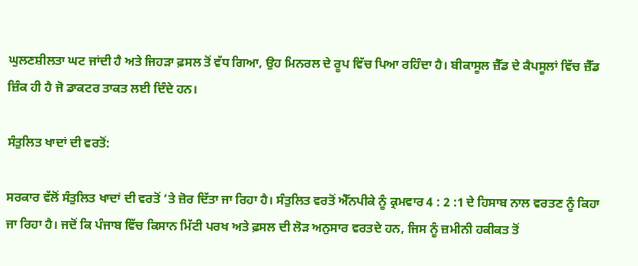ਘੁਲਣਸ਼ੀਲਤਾ ਘਟ ਜਾਂਦੀ ਹੈ ਅਤੇ ਜਿਹੜਾ ਫ਼ਸਲ ਤੋਂ ਵੱਧ ਗਿਆ, ਉਹ ਮਿਨਰਲ ਦੇ ਰੂਪ ਵਿੱਚ ਪਿਆ ਰਹਿੰਦਾ ਹੈ। ਬੀਕਾਸੂਲ ਜ਼ੈੱਡ ਦੇ ਕੈਪਸੂਲਾਂ ਵਿੱਚ ਜ਼ੈੱਡ ਜ਼ਿੰਕ ਹੀ ਹੈ ਜੋ ਡਾਕਟਰ ਤਾਕਤ ਲਈ ਦਿੰਦੇ ਹਨ।

ਸੰਤੁਲਿਤ ਖਾਦਾਂ ਦੀ ਵਰਤੋਂ:

ਸਰਕਾਰ ਵੱਲੋਂ ਸੰਤੁਲਿਤ ਖਾਦਾਂ ਦੀ ਵਰਤੋਂ ’ਤੇ ਜ਼ੋਰ ਦਿੱਤਾ ਜਾ ਰਿਹਾ ਹੈ। ਸੰਤੁਲਿਤ ਵਰਤੋਂ ਐੱਨਪੀਕੇ ਨੂੰ ਕ੍ਰਮਵਾਰ 4 : 2 :1 ਦੇ ਹਿਸਾਬ ਨਾਲ ਵਰਤਣ ਨੂੰ ਕਿਹਾ ਜਾ ਰਿਹਾ ਹੈ। ਜਦੋਂ ਕਿ ਪੰਜਾਬ ਵਿੱਚ ਕਿਸਾਨ ਮਿੱਟੀ ਪਰਖ ਅਤੇ ਫ਼ਸਲ ਦੀ ਲੋੜ ਅਨੁਸਾਰ ਵਰਤਦੇ ਹਨ, ਜਿਸ ਨੂੰ ਜ਼ਮੀਨੀ ਹਕੀਕਤ ਤੋਂ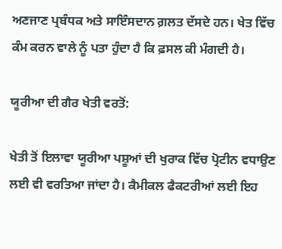ਅਣਜਾਣ ਪ੍ਰਬੰਧਕ ਅਤੇ ਸਾਇੰਸਦਾਨ ਗ਼ਲਤ ਦੱਸਦੇ ਹਨ। ਖੇਤ ਵਿੱਚ ਕੰਮ ਕਰਨ ਵਾਲੇ ਨੂੰ ਪਤਾ ਹੁੰਦਾ ਹੈ ਕਿ ਫ਼ਸਲ ਕੀ ਮੰਗਦੀ ਹੈ।

ਯੂਰੀਆ ਦੀ ਗੈਰ ਖੇਤੀ ਵਰਤੋਂ:

ਖੇਤੀ ਤੋਂ ਇਲਾਵਾ ਯੂਰੀਆ ਪਸ਼ੂਆਂ ਦੀ ਖੁਰਾਕ ਵਿੱਚ ਪ੍ਰੋਟੀਨ ਵਧਾਉਣ ਲਈ ਵੀ ਵਰਤਿਆ ਜਾਂਦਾ ਹੈ। ਕੈਮੀਕਲ ਫੈਕਟਰੀਆਂ ਲਈ ਇਹ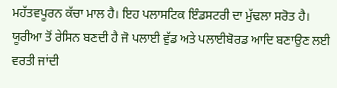ਮਹੱਤਵਪੂਰਨ ਕੱਚਾ ਮਾਲ ਹੈ। ਇਹ ਪਲਾਸਟਿਕ ਇੰਡਸਟਰੀ ਦਾ ਮੁੱਢਲਾ ਸਰੋਤ ਹੈ। ਯੂਰੀਆ ਤੋਂ ਰੇਸਿਨ ਬਣਦੀ ਹੈ ਜੋ ਪਲਾਈ ਵੁੱਡ ਅਤੇ ਪਲਾਈਬੋਰਡ ਆਦਿ ਬਣਾਉਣ ਲਈ ਵਰਤੀ ਜਾਂਦੀ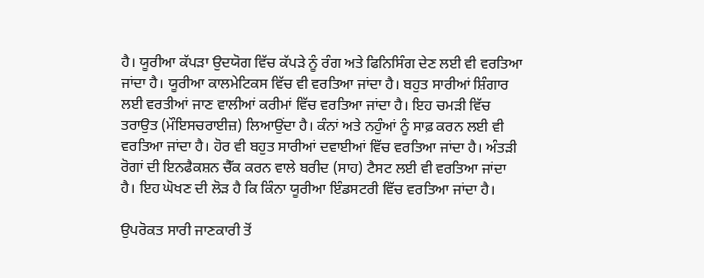ਹੈ। ਯੂਰੀਆ ਕੱਪੜਾ ਉਦਯੋਗ ਵਿੱਚ ਕੱਪੜੇ ਨੂੰ ਰੰਗ ਅਤੇ ਫਿਨਿਸਿੰਗ ਦੇਣ ਲਈ ਵੀ ਵਰਤਿਆ ਜਾਂਦਾ ਹੈ। ਯੂਰੀਆ ਕਾਲਮੇਟਿਕਸ ਵਿੱਚ ਵੀ ਵਰਤਿਆ ਜਾਂਦਾ ਹੈ। ਬਹੁਤ ਸਾਰੀਆਂ ਸ਼ਿੰਗਾਰ ਲਈ ਵਰਤੀਆਂ ਜਾਣ ਵਾਲੀਆਂ ਕਰੀਮਾਂ ਵਿੱਚ ਵਰਤਿਆ ਜਾਂਦਾ ਹੈ। ਇਹ ਚਮੜੀ ਵਿੱਚ ਤਰਾਉਤ (ਮੌਇਸਚਰਾਈਜ਼) ਲਿਆਉਂਦਾ ਹੈ। ਕੰਨਾਂ ਅਤੇ ਨਹੁੰਆਂ ਨੂੰ ਸਾਫ਼ ਕਰਨ ਲਈ ਵੀ ਵਰਤਿਆ ਜਾਂਦਾ ਹੈ। ਹੋਰ ਵੀ ਬਹੁਤ ਸਾਰੀਆਂ ਦਵਾਈਆਂ ਵਿੱਚ ਵਰਤਿਆ ਜਾਂਦਾ ਹੈ। ਅੰਤੜੀ ਰੋਗਾਂ ਦੀ ਇਨਫੈਕਸ਼ਨ ਚੈੱਕ ਕਰਨ ਵਾਲੇ ਬਰੀਦ (ਸਾਹ) ਟੈਸਟ ਲਈ ਵੀ ਵਰਤਿਆ ਜਾਂਦਾ ਹੈ। ਇਹ ਘੋਖਣ ਦੀ ਲੋੜ ਹੈ ਕਿ ਕਿੰਨਾ ਯੂਰੀਆ ਇੰਡਸਟਰੀ ਵਿੱਚ ਵਰਤਿਆ ਜਾਂਦਾ ਹੈ।

ਉਪਰੋਕਤ ਸਾਰੀ ਜਾਣਕਾਰੀ ਤੋਂ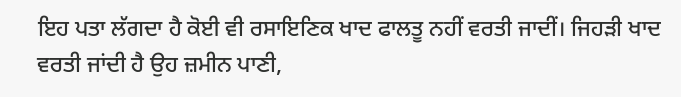ਇਹ ਪਤਾ ਲੱਗਦਾ ਹੈ ਕੋਈ ਵੀ ਰਸਾਇਣਿਕ ਖਾਦ ਫਾਲਤੂ ਨਹੀਂ ਵਰਤੀ ਜਾਦੀਂ। ਜਿਹੜੀ ਖਾਦ ਵਰਤੀ ਜਾਂਦੀ ਹੈ ਉਹ ਜ਼ਮੀਨ ਪਾਣੀ,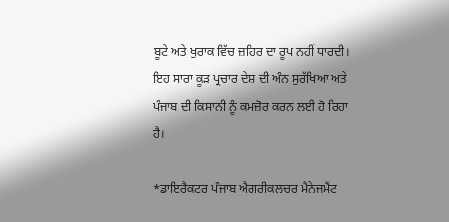ਬੂਟੇ ਅਤੇ ਖੁਰਾਕ ਵਿੱਚ ਜ਼ਹਿਰ ਦਾ ਰੂਪ ਨਹੀਂ ਧਾਰਦੀ। ਇਹ ਸਾਰਾ ਕੂੜ ਪ੍ਰਚਾਰ ਦੇਸ਼ ਦੀ ਅੰਨ ਸੁਰੱਖਿਆ ਅਤੇ ਪੰਜਾਬ ਦੀ ਕਿਸਾਨੀ ਨੂੰ ਕਮਜ਼ੋਰ ਕਰਨ ਲਈ ਹੋ ਰਿਹਾ ਹੈ।

*ਡਾਇਰੈਕਟਰ ਪੰਜਾਬ ਐਗਰੀਕਲਚਰ ਮੈਨੇਜਮੈਂਟ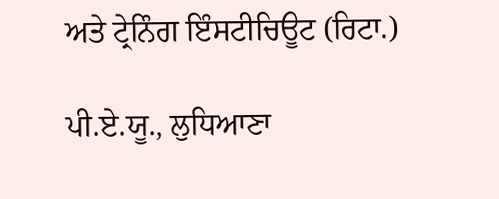ਅਤੇ ਟ੍ਰੇਨਿੰਗ ਇੰਸਟੀਚਿਊਟ (ਰਿਟਾ.)

ਪੀ.ਏ.ਯੂ., ਲੁਧਿਆਣਾ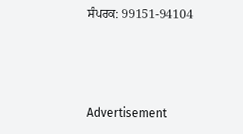ਸੰਪਰਕ: 99151-94104



Advertisement